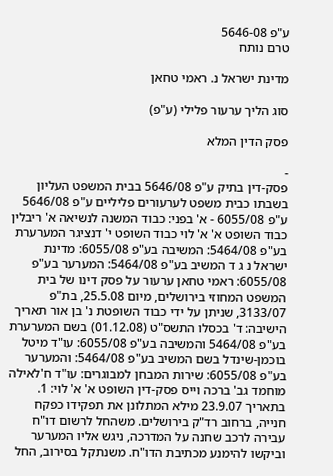ע"פ 5646-08
טרם נותח

מדינת ישראל נ. ראמי טחאן

סוג הליך ערעור פלילי (ע"פ)

פסק הדין המלא

-
פסק-דין בתיק ע"פ 5646/08 בבית המשפט העליון בשבתו כבית משפט לערעורים פליליים ע"פ 5646/08 ע"פ 6055/08 - א' בפני: כבוד המשנה לנשיאה א' ריבלין כבוד השופט א' א' לוי כבוד השופט י' דנציגר המערערת בע"פ 5464/08: המשיבה בע"פ 6055/08: מדינת ישראל נ ג ד המשיב בע"פ 5464/08: המערער בע"פ 6055/08: ראמי טחאן ערעור על פסק דינו של בית המשפט המחוזי בירושלים, מיום 25.5.08, בת"פ 3133/07, שניתן על ידי כבוד השופטת נ' בן אור תאריך הישיבה: ד' בכסלו התשס"ט (01.12.08) בשם המערערת בע"פ 5464/08 והמשיבה בע"פ 6055/08: עו"ד מיטל בוכמן-שינדל בשם המשיב בע"פ 5464/08: והמערער בע"פ 6055/08: שירות המבחן למבוגרים: עו"ד ח'לאילה מוחמד גב' ברכה וייס פסק-דין השופט א' א' לוי: 1. בתאריך 23.9.07 מילא המתלונן את תפקידו כפקח חנייה, ברחוב רד"ק בירושלים. משהחל לרשום דו"ח עבירה לרכב שחנה על המדרכה, ניגש אליו המערער וביקשו להימנע מכתיבת הדו"ח. משנתקל בסירוב, החל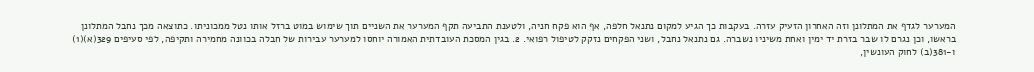המערער לגדף את המתלונן וזה האחרון הזעיק עזרה. בעקבות כך הגיע למקום נתנאל חלפה, אף הוא פקח חניה, ולטענת התביעה תקף המערער את השניים תוך שימוש במוט ברזל אותו נטל ממכוניתו. כתוצאה מכך נחבל המתלונן בראשו, וכן נגרם לו שבר בזרת יד ימין ואחת משיניו נשברה. גם נתנאל נחבל, ושני הפקחים נזקק לטיפול רפואי. 2. בגין המסכת העובדתית האמורה יוחסו למערער עבירות של חבלה בכוונה מחמירה ותקיפה, לפי סעיפים 329(א)(1) ו-381(ב) לחוק העונשין,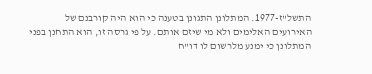התשל"ז-1977. המתלונן התגונן בטענה כי הוא היה קורבנם של האירועים האלימים ולא מי שיזם אותם. על פי גרסה זו, הוא התחנן בפני המתלונן כי ימנע מלרשום לו דו"ח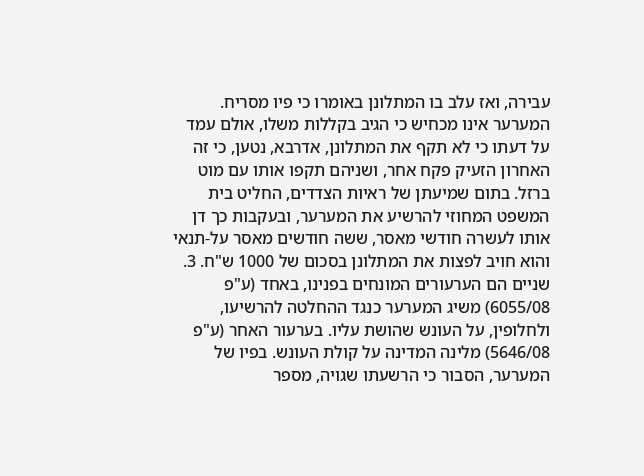עבירה, ואז עלב בו המתלונן באומרו כי פיו מסריח. המערער אינו מכחיש כי הגיב בקללות משלו, אולם עמד על דעתו כי לא תקף את המתלונן, אדרבא, נטען, כי זה האחרון הזעיק פקח אחר, ושניהם תקפו אותו עם מוט ברזל. בתום שמיעתן של ראיות הצדדים, החליט בית המשפט המחוזי להרשיע את המערער, ובעקבות כך דן אותו לעשרה חודשי מאסר, ששה חודשים מאסר על-תנאי והוא חויב לפצות את המתלונן בסכום של 1000 ש"ח. 3. שניים הם הערעורים המונחים בפנינו, באחד (ע"פ 6055/08) משיג המערער כנגד ההחלטה להרשיעו, ולחלופין, על העונש שהושת עליו. בערעור האחר (ע"פ 5646/08) מלינה המדינה על קולת העונש. בפיו של המערער, הסבור כי הרשעתו שגויה, מספר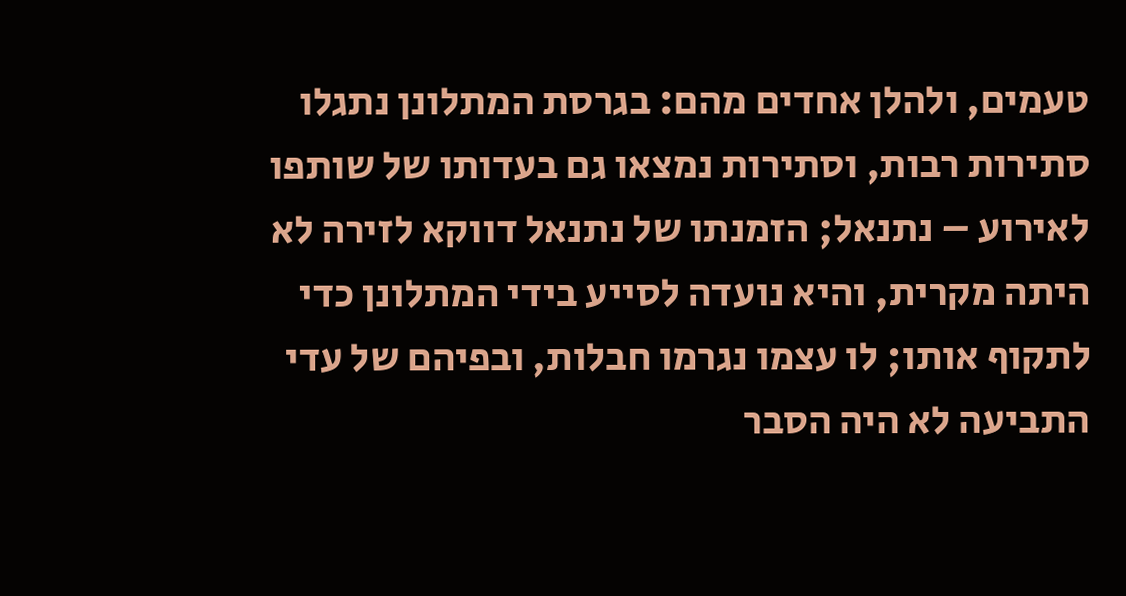טעמים, ולהלן אחדים מהם: בגרסת המתלונן נתגלו סתירות רבות, וסתירות נמצאו גם בעדותו של שותפו לאירוע – נתנאל; הזמנתו של נתנאל דווקא לזירה לא היתה מקרית, והיא נועדה לסייע בידי המתלונן כדי לתקוף אותו; לו עצמו נגרמו חבלות, ובפיהם של עדי התביעה לא היה הסבר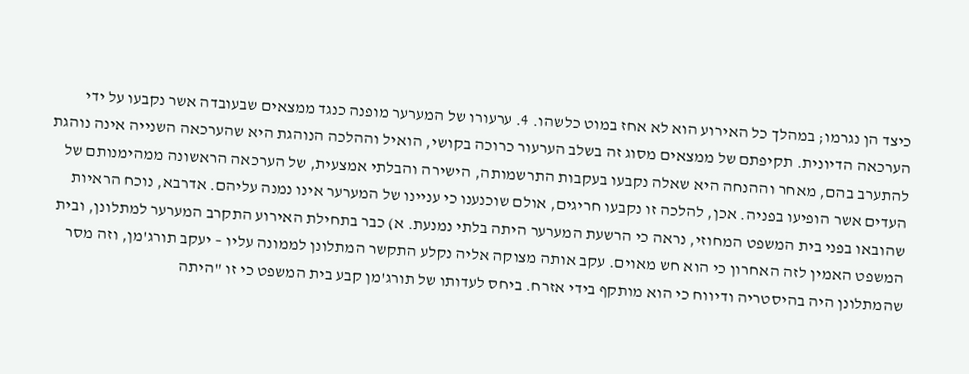כיצד הן נגרמו; במהלך כל האירוע הוא לא אחז במוט כלשהו. 4. ערעורו של המערער מופנה כנגד ממצאים שבעובדה אשר נקבעו על ידי הערכאה הדיונית. תקיפתם של ממצאים מסוג זה בשלב הערעור כרוכה בקושי, הואיל וההלכה הנוהגת היא שהערכאה השנייה אינה נוהגת להתערב בהם, מאחר וההנחה היא שאלה נקבעו בעקבות התרשמותה, הישירה והבלתי אמצעית, של הערכאה הראשונה ממהימנותם של העדים אשר הופיעו בפניה. אכן, להלכה זו נקבעו חריגים, אולם שוכנענו כי עניינו של המערער אינו נמנה עליהם. אדרבא, נוכח הראיות שהובאו בפני בית המשפט המחוזי, נראה כי הרשעת המערער היתה בלתי נמנעת. א) כבר בתחילת האירוע התקרב המערער למתלונן, ובית המשפט האמין לזה האחרון כי הוא חש מאוים. עקב אותה מצוקה אליה נקלע התקשר המתלונן לממונה עליו – יעקב תורג'מן, וזה מסר שהמתלונן היה בהיסטריה ודיווח כי הוא מותקף בידי אזרח. ביחס לעדותו של תורג'מן קבע בית המשפט כי זו "היתה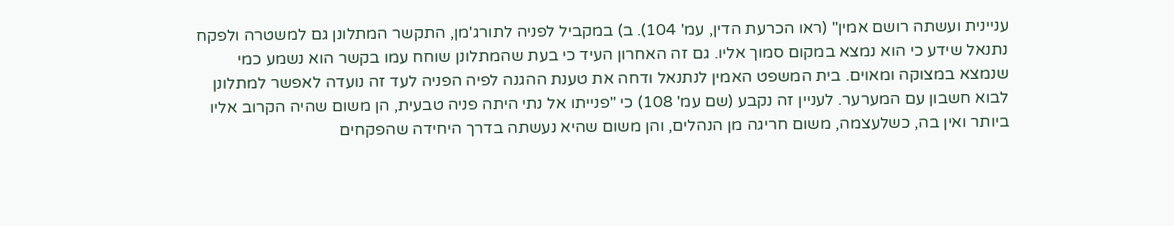עניינית ועשתה רושם אמין" (ראו הכרעת הדין, עמ' 104). ב) במקביל לפניה לתורג'מן, התקשר המתלונן גם למשטרה ולפקח נתנאל שידע כי הוא נמצא במקום סמוך אליו. גם זה האחרון העיד כי בעת שהמתלונן שוחח עמו בקשר הוא נשמע כמי שנמצא במצוקה ומאוים. בית המשפט האמין לנתנאל ודחה את טענת ההגנה לפיה הפניה לעד זה נועדה לאפשר למתלונן לבוא חשבון עם המערער. לעניין זה נקבע (שם עמ' 108) כי "פנייתו אל נתי היתה פניה טבעית, הן משום שהיה הקרוב אליו ביותר ואין בה, כשלעצמה, משום חריגה מן הנהלים, והן משום שהיא נעשתה בדרך היחידה שהפקחים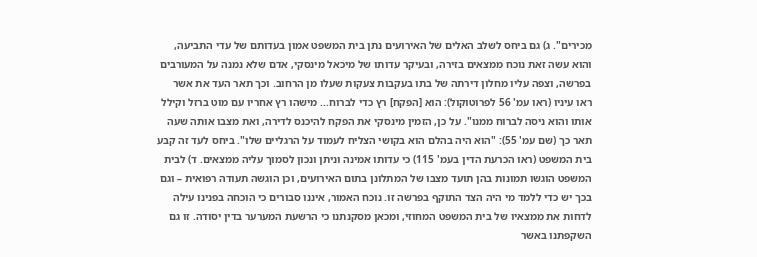מכירים". ג) גם ביחס לשלב האלים של האירועים נתן בית המשפט אמון בעדותם של עדי התביעה, והוא עשה זאת נוכח ממצאים בזירה, ובעיקר עדותו של מיכאל מינסקי, אדם שלא נמנה על המעורבים בפרשה, וצפה עליו מחלון דירתה של בתו בעקבות צעקות שעלו מן הרחוב. וכך תאר העד את אשר ראו עיניו (ראו עמ' 56 לפרוטוקול): הוא [הפקח] רץ כדי לברוח... מישהו רץ אחריו עם מוט ברזל וקילל אותו והוא ניסה לברוח ממנו". על כן, הזמין מינסקי את הפקח להיכנס לדירה, ואת מצבו אותה שעה תאר כך (שם עמ' 55): "הוא היה בהלם הוא בקושי הצליח לעמוד על הרגליים שלו". ביחס לעד זה קבע בית המשפט (ראו הכרעת הדין בעמ' 115) כי עדותו אמינה וניתן ונכון לסמוך עליה ממצאים. ד) לבית המשפט הוגשו תמונות בהן תועד מצבו של המתלונן בתום האירועים, וכן הוגשה תעודה רפואית – וגם בכך יש כדי ללמד מי היה הצד התוקף בפרשה זו. נוכח האמור, איננו סבורים כי הוכחה בפנינו עילה לדחות את ממצאיו של בית המשפט המחוזי, ומכאן מסקנתנו כי הרשעת המערער בדין יסודה. זו גם השקפתנו באשר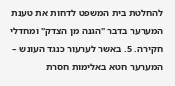להחלטת בית המשפט לדחות את טענת המערער בדבר "הגנה מן הצדק" ומחדלי חקירה. 5. באשר לערעור כנגד העונש – המערער חטא באלימות חסרת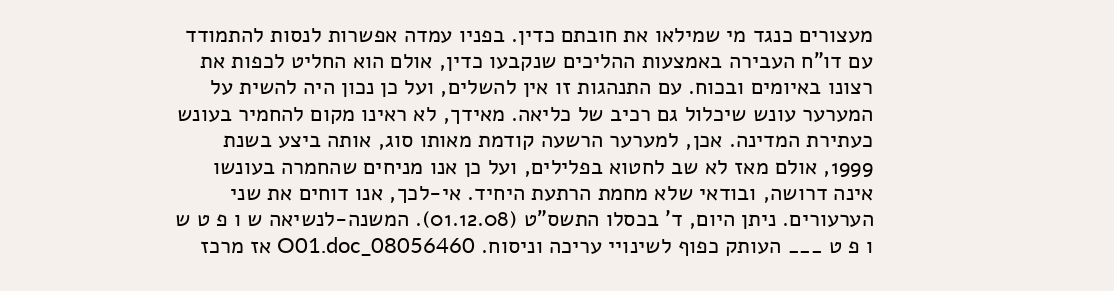מעצורים כנגד מי שמילאו את חובתם כדין. בפניו עמדה אפשרות לנסות להתמודד עם דו"ח העבירה באמצעות ההליכים שנקבעו כדין, אולם הוא החליט לכפות את רצונו באיומים ובכוח. עם התנהגות זו אין להשלים, ועל כן נכון היה להשית על המערער עונש שיכלול גם רכיב של כליאה. מאידך, לא ראינו מקום להחמיר בעונש כעתירת המדינה. אכן, למערער הרשעה קודמת מאותו סוג, אותה ביצע בשנת 1999, אולם מאז לא שב לחטוא בפלילים, ועל כן אנו מניחים שהחמרה בעונשו אינה דרושה, ובודאי שלא מחמת הרתעת היחיד. אי-לכך, אנו דוחים את שני הערעורים. ניתן היום, ד' בכסלו התשס"ט (01.12.08). המשנה-לנשיאה ש ו פ ט ש ו פ ט ___ העותק כפוף לשינויי עריכה וניסוח. 08056460_O01.doc אז מרכז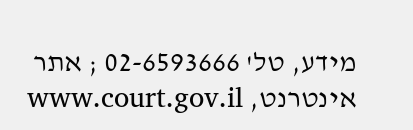מידע, טל' 02-6593666 ; אתר אינטרנט, www.court.gov.il